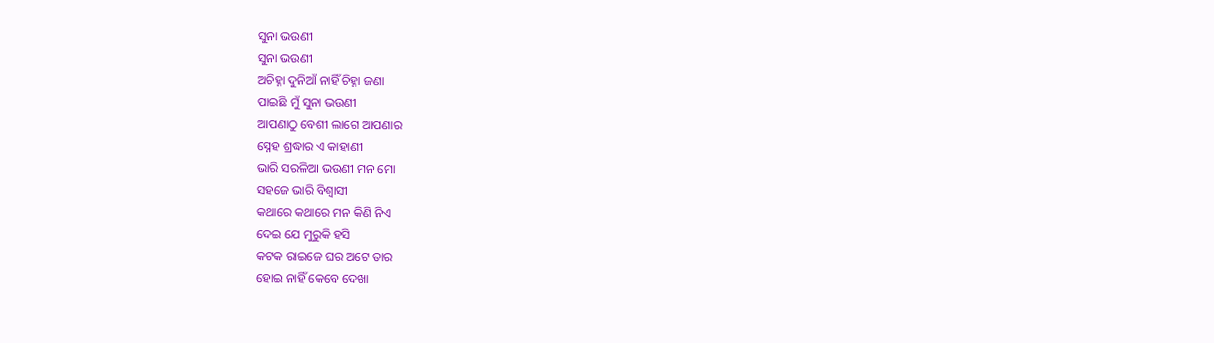ସୁନା ଭଉଣୀ
ସୁନା ଭଉଣୀ
ଅଚିହ୍ନା ଦୁନିଆଁ ନାହିଁ ଚିହ୍ନା ଜଣା
ପାଇଛି ମୁଁ ସୁନା ଭଉଣୀ
ଆପଣାଠୁ ବେଶୀ ଲାଗେ ଆପଣାର
ସ୍ନେହ ଶ୍ରଦ୍ଧାର ଏ କାହାଣୀ
ଭାରି ସରଳିଆ ଭଉଣୀ ମନ ମୋ
ସହଜେ ଭାରି ବିଶ୍ୱାସୀ
କଥାରେ କଥାରେ ମନ କିଣି ନିଏ
ଦେଇ ଯେ ମୁରୁକି ହସି
କଟକ ରାଇଜେ ଘର ଅଟେ ତାର
ହୋଇ ନାହିଁ କେବେ ଦେଖା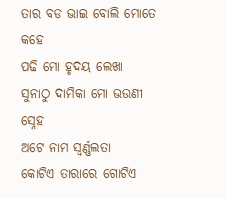ତାର ବଡ ଭାଇ ବୋଲି ମୋତେ କହେ
ପଢି ମୋ ହୃଦୟ ଲେଖା
ସୁନାଠୁ ଦାମିକା ମୋ ଭଉଣୀ ସ୍ନେହ
ଅଟେ ନାମ ସ୍ୱର୍ଣ୍ଣଲତା
କୋଟିଏ ତାରାରେ ଗୋଟିଏ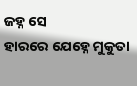ଜହ୍ନ ସେ
ହାରରେ ଯେହ୍ନେ ମୁକୁତା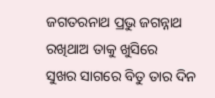ଜଗତରନାଥ ପ୍ରଭୁ ଜଗନ୍ନାଥ
ରଖିଥାଅ ତାକୁ ଖୁସିରେ
ସୁଖର ସାଗରେ ବିତୁ ତାର ଦିନ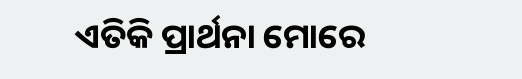ଏତିକି ପ୍ରାର୍ଥନା ମୋରେ